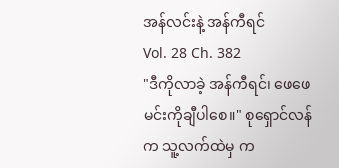အန်လင်းနဲ့ အန်ကီရင်
Vol. 28 Ch. 382
"ဒီကိုလာခဲ့ အန်ကီရင်၊ ဖေဖေ မင်းကိုချီပါစေ။" စုရှောင်လန်က သူ့လက်ထဲမှ က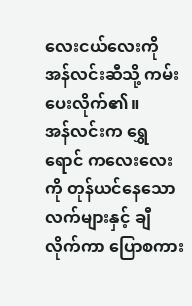လေးငယ်လေးကို အန်လင်းဆီသို့ ကမ်းပေးလိုက်၏။
အန်လင်းက ရွှေရောင် ကလေးလေးကို တုန်ယင်နေသော လက်များနှင့် ချီလိုက်ကာ ပြောစကား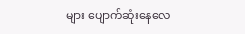များ ပျောက်ဆုံးနေလေ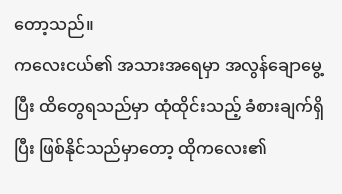တော့သည်။
ကလေးငယ်၏ အသားအရေမှာ အလွန်ချောမွေ့ပြီး ထိတွေရသည်မှာ ထုံထိုင်းသည့် ခံစားချက်ရှိပြီး ဖြစ်နိုင်သည်မှာတော့ ထိုကလေး၏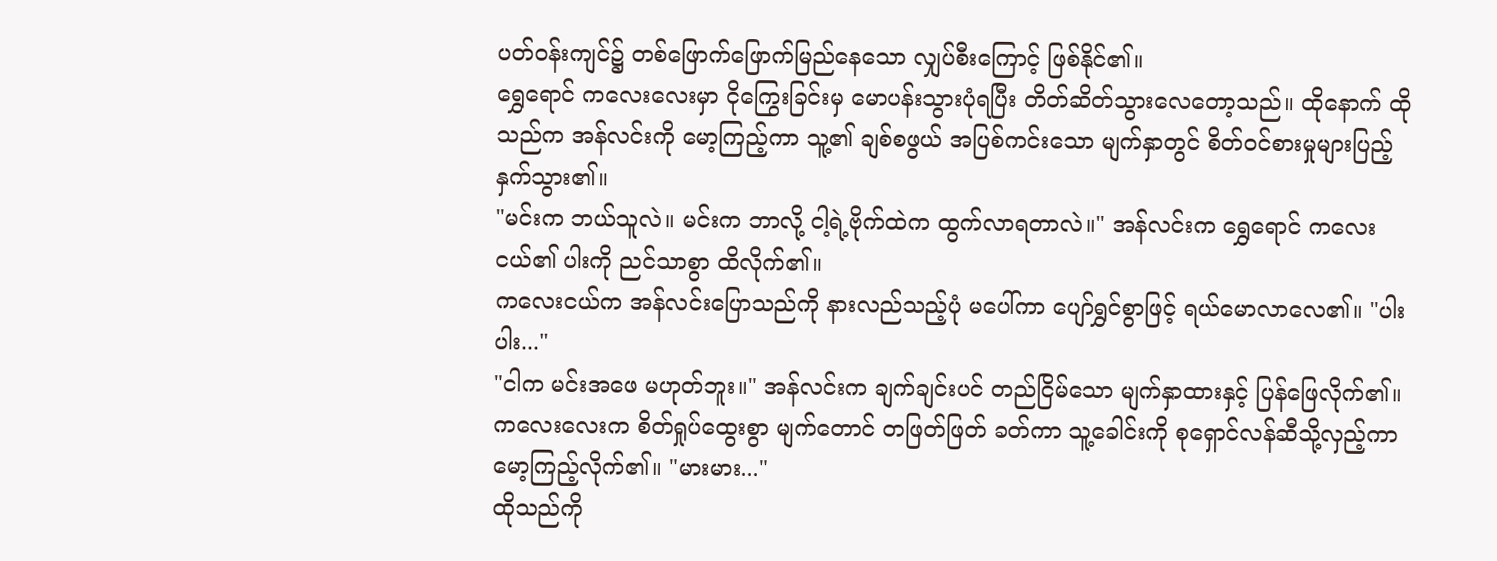ပတ်ဝန်းကျင်၌ တစ်ဖြောက်ဖြောက်မြည်နေသော လျှပ်စီးကြောင့် ဖြစ်နိုင်၏။
ရွှေရောင် ကလေးလေးမှာ ငိုကြွေးခြင်းမှ မောပန်းသွားပုံရပြီး တိတ်ဆိတ်သွားလေတော့သည်။ ထိုနောက် ထိုသည်က အန်လင်းကို မော့ကြည့်ကာ သူ့၏ ချစ်စဖွယ် အပြစ်ကင်းသော မျက်နှာတွင် စိတ်ဝင်စားမှုများပြည့်နှက်သွား၏။
"မင်းက ဘယ်သူလဲ။ မင်းက ဘာလို့ ငါ့ရဲ့ဗိုက်ထဲက ထွက်လာရတာလဲ။" အန်လင်းက ရွှေရောင် ကလေးငယ်၏ ပါးကို ညင်သာစွာ ထိလိုက်၏။
ကလေးငယ်က အန်လင်းပြောသည်ကို နားလည်သည့်ပုံ မပေါ်ကာ ပျော်ရွှင်စွာဖြင့် ရယ်မောလာလေ၏။ "ပါးပါး..."
"ငါက မင်းအဖေ မဟုတ်ဘူး။" အန်လင်းက ချက်ချင်းပင် တည်ငြိမ်သော မျက်နှာထားနှင့် ပြန်ဖြေလိုက်၏။
ကလေးလေးက စိတ်ရှုပ်ထွေးစွာ မျက်တောင် တဖြတ်ဖြတ် ခတ်ကာ သူ့ခေါင်းကို စုရှောင်လန်ဆီသို့လှည့်ကာ မော့ကြည့်လိုက်၏။ "မားမား..."
ထိုသည်ကို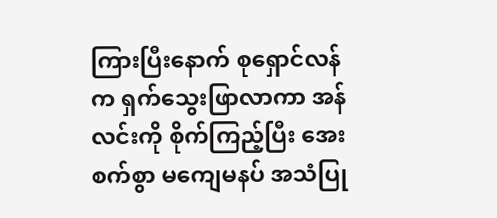ကြားပြီးနောက် စုရှောင်လန်က ရှက်သွေးဖြာလာကာ အန်လင်းကို စိုက်ကြည့်ပြီး အေးစက်စွာ မကျေမနပ် အသံပြု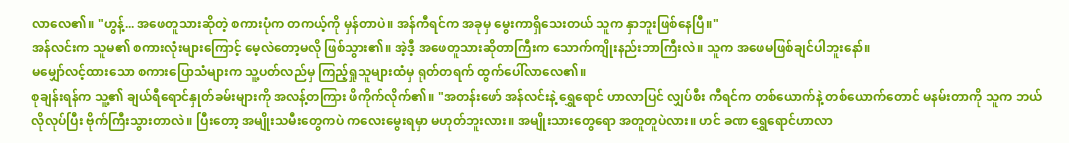လာလေ၏။ "ဟွန့်... အဖေတူသားဆိုတဲ့ စကားပုံက တကယ့်ကို မှန်တာပဲ။ အန်ကီရင်က အခုမှ မွေးကာရှိသေးတယ် သူက နှာဘူးဖြစ်နေပြီ။"
အန်လင်းက သူမ၏ စကားလုံးများကြောင့် မေ့လဲတော့မလို ဖြစ်သွား၏။ အဲ့ဒီ့ အဖေတူသားဆိုတာကြီးက သောက်ကျိုးနည်းဘာကြီးလဲ။ သူက အဖေမဖြစ်ချင်ပါဘူးနော်။
မမျှော်လင့်ထားသော စကားပြောသံများက သူ့ပတ်လည်မှ ကြည့်ရှုသူများထံမှ ရုတ်တရက် ထွက်ပေါ်လာလေ၏။
စုချန်းရန်က သူ့၏ ချယ်ရီရောင်နှုတ်ခမ်းများကို အလန့်တကြား ဖိကိုက်လိုက်၏။ "အတန်းဖော် အန်လင်းနဲ့ ရွှေရောင် ဟာလာပြင် လျှပ်စီး ကီရင်က တစ်ယောက်နဲ့ တစ်ယောက်တောင် မနမ်းတာကို သူက ဘယ်လိုလုပ်ပြီး ဗိုက်ကြီးသွားတာလဲ။ ပြီးတော့ အမျိုးသမီးတွေကပဲ ကလေးမွေးရမှာ မဟုတ်ဘူးလား။ အမျိုးသားတွေရော အတူတူပဲလား။ ဟင် ခဏ ရွှေရောင်ဟာလာ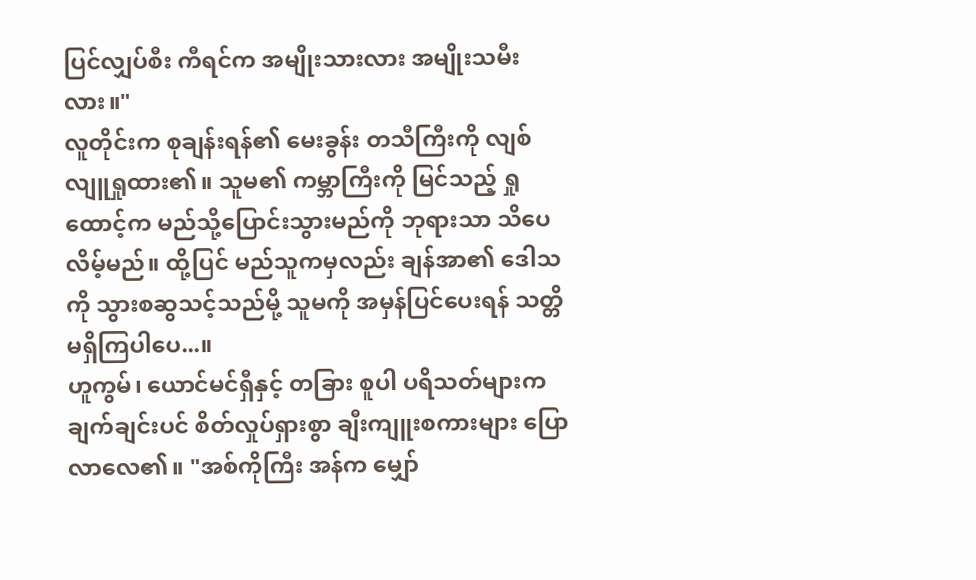ပြင်လျှပ်စီး ကီရင်က အမျိုးသားလား အမျိုးသမီးလား။"
လူတိုင်းက စုချန်းရန်၏ မေးခွန်း တသီကြီးကို လျစ်လျူရှုထား၏။ သူမ၏ ကမ္ဘာကြီးကို မြင်သည့် ရှုထောင့်က မည်သို့ပြောင်းသွားမည်ကို ဘုရားသာ သိပေလိမ့်မည်။ ထို့ပြင် မည်သူကမှလည်း ချန်အာ၏ ဒေါသကို သွားစဆွသင့်သည်မို့ သူမကို အမှန်ပြင်ပေးရန် သတ္တိမရှိကြပါပေ...။
ဟူကွမ်၊ ယောင်မင်ရှီနှင့် တခြား စူပါ ပရိသတ်များက ချက်ချင်းပင် စိတ်လှုပ်ရှားစွာ ချီးကျူးစကားများ ပြောလာလေ၏။ "အစ်ကိုကြီး အန်က မျှော်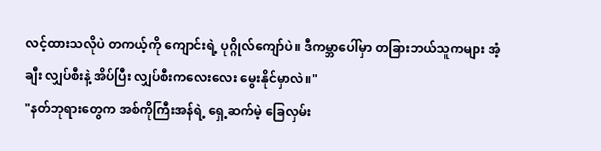လင့်ထားသလိုပဲ တကယ့်ကို ကျောင်းရဲ့ ပုဂ္ဂိုလ်ကျော်ပဲ။ ဒီကမ္ဘာပေါ်မှာ တခြားဘယ်သူကများ အံ့ချီး လျှပ်စီးနဲ့ အိပ်ပြီး လျှပ်စီးကလေးလေး မွေးနိုင်မှာလဲ။"
"နတ်ဘုရားတွေက အစ်ကိုကြီးအန်ရဲ့ ရှေ့ဆက်မဲ့ ခြေလှမ်း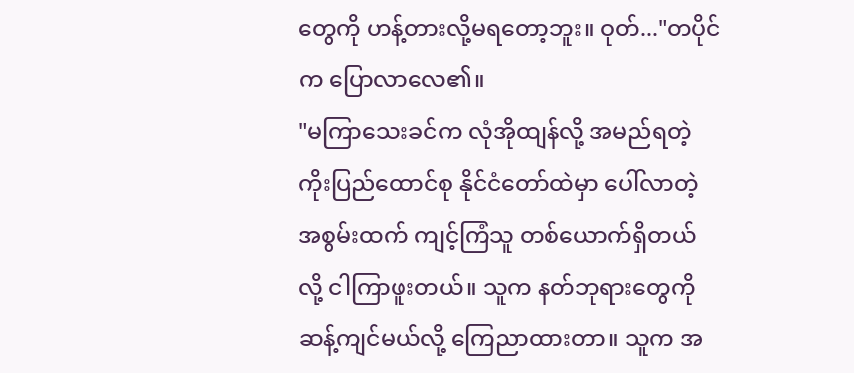တွေကို ဟန့်တားလို့မရတော့ဘူး။ ဝုတ်..."တပိုင်က ပြောလာလေ၏။
"မကြာသေးခင်က လုံအိုထျန်လို့ အမည်ရတဲ့ ကိုးပြည်ထောင်စု နိုင်ငံတော်ထဲမှာ ပေါ်လာတဲ့ အစွမ်းထက် ကျင့်ကြံသူ တစ်ယောက်ရှိတယ်လို့ ငါကြာဖူးတယ်။ သူက နတ်ဘုရားတွေကို ဆန့်ကျင်မယ်လို့ ကြေညာထားတာ။ သူက အ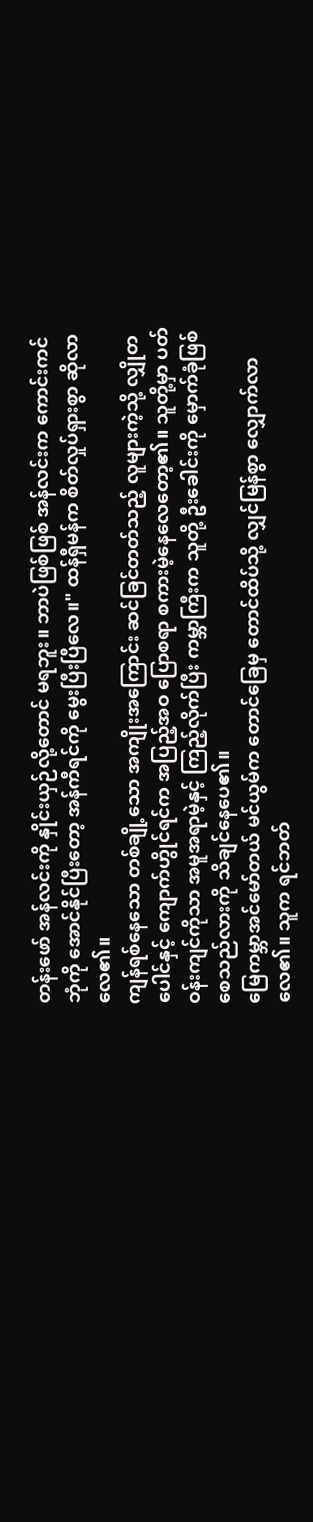တန်းဖော် အန်လင်းကို နှိုင်းယှဉ်လို့တောင် မရဘူး။ ဘာပဲဖြစ်ဖြစ် အန်လင်းက ကောင်းကင်ဘုံကို အောင်နိုင်ပြီးတော့ အန်ကီရင်ကို မွေးပြီးပြီလေ။" ထန်ရှီမန်က စိတ်လှုပ်ရှားစွာ ဆိုလာလေ၏။
ကျန်ရစ်နေသော တစ်ချို့သော အကျိုးအကြောင်း ဆင်ခြင်တတ်သည့် လူများကဲ့သို့ လျှိုတပေါင်နှင့် ကျောက်ဟွိုင်ရင်က အပြည့်အဝ ပြောစရာ စကားမဲ့နေလေတော့၏။ သူတို့မှာ ပတ်ဝန်းကျင်ကိုသာ အမူအရာမဲ့နှင့် ကြည့်လိုက်ပြီး ကမ္ဘာကြီးက သူတို့ ဦးခေါင်းကို မှောက်ခုံဖြစ်စေသည်လားကို သိချင်နေပေ၏။
မြေကမ္ဘာအင်မော်တယ် မင်ယွမ်က တောင်ခြေမှ တောင်ထိပ်သို့ လျှင်မြန်စွာ လျှောက်လာလေ၏။ သူက ရင်ဘတ်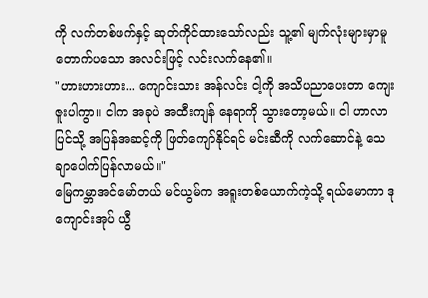ကို လက်တစ်ဖက်နှင့် ဆုတ်ကိုင်ထားသော်လည်း သူ့၏ မျက်လုံးများမှာမူ တောက်ပသော အလင်းဖြင့် လင်းလက်နေ၏။
"ဟားဟားဟား... ကျောင်းသား အန်လင်း ငါ့ကို အသိပညာပေးတာ ကျေးဇူးပါကွာ။ ငါက အခုပဲ အထီးကျန် နေရာကို သွားတော့မယ်။ ငါ ဟာလာပြင်သို့ အပြန်အဆင့်ကို ဖြတ်ကျော်နိုင်ရင် မင်းဆီကို လက်ဆောင်နဲ့ သေချာပေါက်ပြန်လာမယ်။"
မြေကမ္ဘာအင်မော်တယ် မင်ယွမ်က အရူးတစ်ယောက်ကဲ့သို့ ရယ်မောကာ ဒုကျောင်းအုပ် ယွီ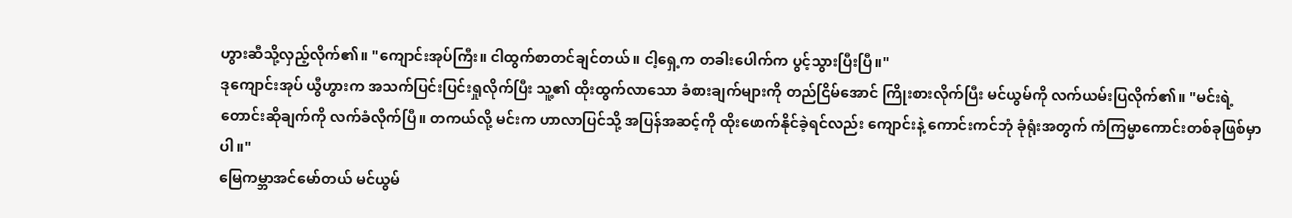ဟွားဆီသို့လှည့်လိုက်၏။ "ကျောင်းအုပ်ကြီး။ ငါထွက်စာတင်ချင်တယ်။ ငါ့ရှေ့က တခါးပေါက်က ပွင့်သွားပြီးပြီ။"
ဒုကျောင်းအုပ် ယွီဟွားက အသက်ပြင်းပြင်းရှုလိုက်ပြီး သူ့၏ ထိုးထွက်လာသော ခံစားချက်များကို တည်ငြိမ်အောင် ကြိုးစားလိုက်ပြီး မင်ယွမ်ကို လက်ယမ်းပြလိုက်၏။ "မင်းရဲ့ တောင်းဆိုချက်ကို လက်ခံလိုက်ပြီ။ တကယ်လို့ မင်းက ဟာလာပြင်သို့ အပြန်အဆင့်ကို ထိုးဖောက်နိုင်ခဲ့ရင်လည်း ကျောင်းနဲ့ ကောင်းကင်ဘုံ ခုံရုံးအတွက် ကံကြမ္မာကောင်းတစ်ခုဖြစ်မှာပါ။"
မြေကမ္ဘာအင်မော်တယ် မင်ယွမ်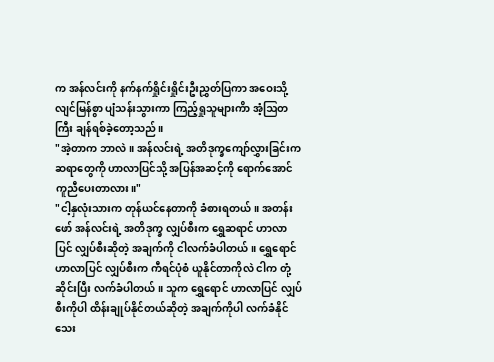က အန်လင်းကို နက်နက်ရှိုင်းရှိုင်းဦးညွှတ်ပြကာ အဝေးသို့ လျင်မြန်စွာ ပျံသန်းသွားကာ ကြည့်ရှုသူများကိာ အံ့ဩတကြီး ချန်ရစ်ခဲ့တော့သည်။
"အဲ့တာက ဘာလဲ။ အန်လင်းရဲ့ အတိဒုက္ခကျော်လွှားခြင်းက ဆရာတွေကို ဟာလာပြင်သို့ အပြန်အဆင့်ကို ရောက်အောင် ကူညီပေးတာလား။"
"ငါ့နှလုံးသားက တုန်ယင်နေတာကို ခံစားရတယ်။ အတန်းဖော် အန်လင်းရဲ့ အတိဒုက္ခ လျှပ်စီးက ရွှေဆရာင် ဟာလာပြင် လျှပ်စီးဆိုတဲ့ အချက်ကို ငါလက်ခံပါတယ်။ ရွှေရောင် ဟာလာပြင် လျှပ်စီးက ကီရင်ပုံစံ ယူနိုင်တာကိုလဲ ငါက တုံ့ဆိုင်းပြီး လက်ခံပါတယ်။ သူက ရွှေရောင် ဟာလာပြင် လျှပ်စီးကိုပါ ထိန်းချုပ်နိုင်တယ်ဆိုတဲ့ အချက်ကိုပါ လက်ခံနိုင်သေး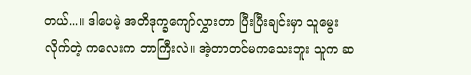တယ်...။ ဒါပေမဲ့ အတိဒုက္ခကျော်လွှားတာ ပြီးပြီးချင်းမှာ သူမွေးလိုက်တဲ့ ကလေးက ဘာကြီးလဲ။ အဲ့တာတင်မကသေးဘူး သူက ဆ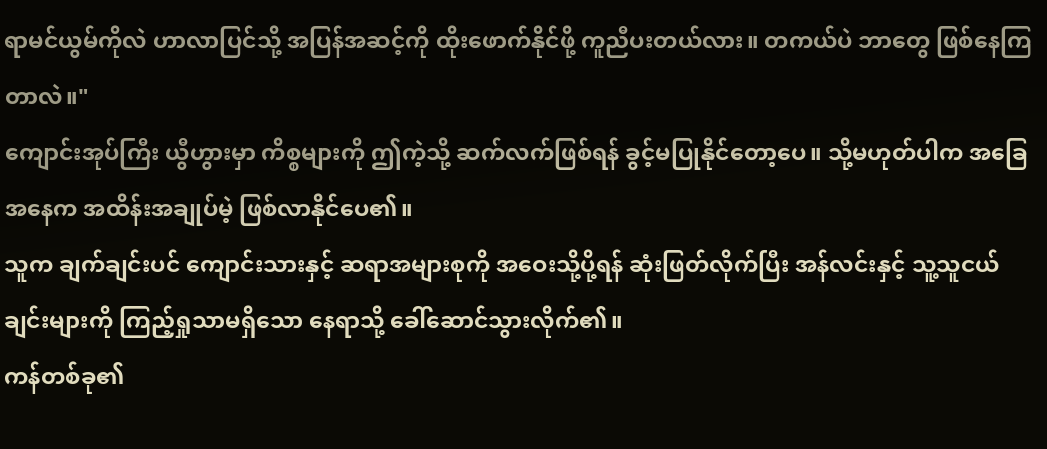ရာမင်ယွမ်ကိုလဲ ဟာလာပြင်သို့ အပြန်အဆင့်ကို ထိုးဖောက်နိုင်ဖို့ ကူညီပးတယ်လား။ တကယ်ပဲ ဘာတွေ ဖြစ်နေကြတာလဲ။"
ကျောင်းအုပ်ကြီး ယွီဟွားမှာ ကိစ္စများကို ဤကဲ့သို့ ဆက်လက်ဖြစ်ရန် ခွင့်မပြုနိုင်တော့ပေ။ သို့မဟုတ်ပါက အခြေအနေက အထိန်းအချုပ်မဲ့ ဖြစ်လာနိုင်ပေ၏။
သူက ချက်ချင်းပင် ကျောင်းသားနှင့် ဆရာအများစုကို အဝေးသို့ပို့ရန် ဆုံးဖြတ်လိုက်ပြီး အန်လင်းနှင့် သူ့သူငယ်ချင်းများကို ကြည့်ရှုသာမရှိသော နေရာသို့ ခေါ်ဆောင်သွားလိုက်၏။
ကန်တစ်ခု၏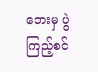ဘေးမှ ပွဲကြည့်စင်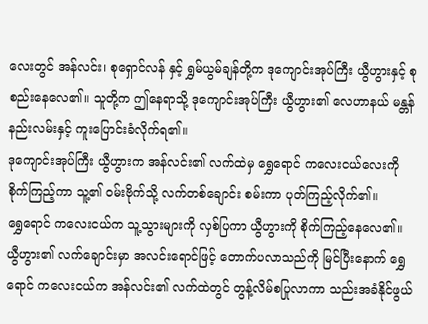လေးတွင် အန်လင်း၊ စုရှောင်လန် နှင့် ရွှမ်ယွမ်ချန်တို့က ဒုကျောင်းအုပ်ကြီး ယွီဟွားနှင့် စုစည်းနေလေ၏။ သူတို့က ဤနေရာသို့ ဒုကျောင်းအုပ်ကြီး ယွီဟွား၏ လေဟာနယ် မန္တန်နည်းလမ်းနှင့် ကူးပြောင်းခံလိုက်ရ၏။
ဒုကျောင်းအုပ်ကြီး ယွီဟွားက အန်လင်း၏ လက်ထဲမှ ရွှေရောင် ကလေးငယ်လေးကို စိုက်ကြည့်ကာ သူ့၏ ဝမ်းဗိုက်သို့ လက်တစ်ချောင်း စမ်းကာ ပုတ်ကြည့်လိုက်၏။
ရွှေရောင် ကလေးငယ်က သူ့သွားများကို လှစ်ပြကာ ယွီဟွားကို စိုက်ကြည့်နေလေ၏။
ယွီဟွား၏ လက်ချောင်းမှာ အလင်းရောင်ဖြင့် တောက်ပလာသည်ကို မြင်ပြီးနောက် ရွှေရောင် ကလေးငယ်က အန်လင်း၏ လက်ထဲတွင် တွန့်လိမ်စပြုလာကာ သည်းအခံနိုင်ဖွယ်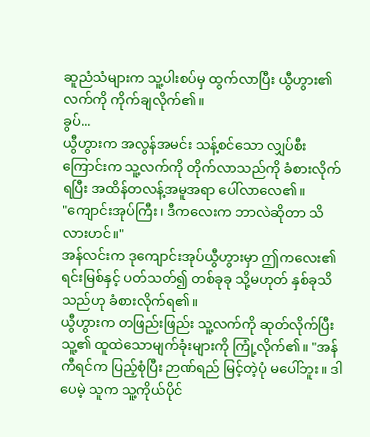ဆူညံသံများက သူ့ပါးစပ်မှ ထွက်လာပြီး ယွီဟွား၏ လက်ကို ကိုက်ချလိုက်၏။
ခွပ်...
ယွီဟွားက အလွန်အမင်း သန့်စင်သော လျှပ်စီးကြောင်းက သူ့လက်ကို တိုက်လာသည်ကို ခံစားလိုက်ရပြီး အထိန်တလန့်အမူအရာ ပေါ်လာလေ၏။
"ကျောင်းအုပ်ကြီး၊ ဒီကလေးက ဘာလဲဆိုတာ သိလားဟင်။"
အန်လင်းက ဒုကျောင်းအုပ်ယွီဟွားမှာ ဤကလေး၏ ရင်းမြစ်နှင့် ပတ်သတ်၍ တစ်ခုခု သို့မဟုတ် နှစ်ခုသိသည်ဟု ခံစားလိုက်ရ၏။
ယွီဟွားက တဖြည်းဖြည်း သူ့လက်ကို ဆုတ်လိုက်ပြီး သူ့၏ ထူထဲသောမျက်ခုံးများကို ကြုံ့လိုက်၏။ "အန်ကီရင်က ပြည့်စုံပြီး ဉာဏ်ရည် မြင့်တဲ့ပုံ မပေါ်ဘူး။ ဒါပေမဲ့ သူက သူ့ကိုယ်ပိုင်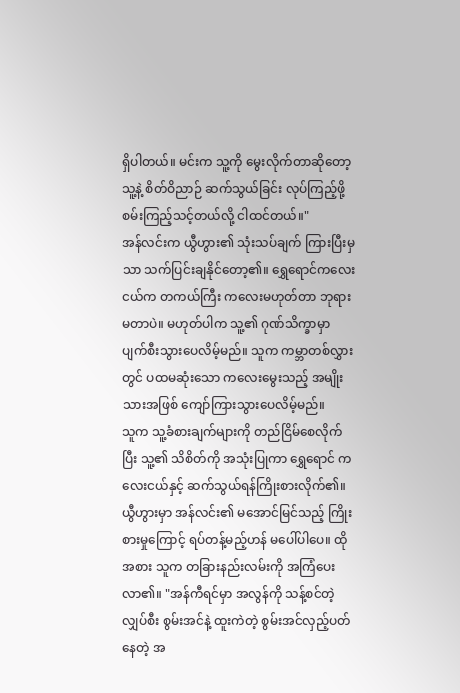ရှိပါတယ်။ မင်းက သူ့ကို မွေးလိုက်တာဆိုတော့ သူ့နဲ့ စိတ်ဝိညာဉ် ဆက်သွယ်ခြင်း လုပ်ကြည့်ဖို့ စမ်းကြည့်သင့်တယ်လို့ ငါထင်တယ်။"
အန်လင်းက ယွီဟွား၏ သုံးသပ်ချက် ကြားပြီးမှသာ သက်ပြင်းချနိုင်တော့၏။ ရွှေရောင်ကလေးငယ်က တကယ်ကြီး ကလေးမဟုတ်တာ ဘုရားမတာပဲ။ မဟုတ်ပါက သူ့၏ ဂုဏ်သိက္ခာမှာ ပျက်စီးသွားပေလိမ့်မည်။ သူက ကမ္ဘာတစ်လွှားတွင် ပထမဆုံးသော ကလေးမွေးသည့် အမျိုးသားအဖြစ် ကျော်ကြားသွားပေလိမ့်မည်။
သူက သူ့ခံစားချက်များကို တည်ငြိမ်စေလိုက်ပြီး သူ့၏ သိစိတ်ကို အသုံးပြုကာ ရွှေရောင် ကလေးငယ်နှင့် ဆက်သွယ်ရန်ကြိုးစားလိုက်၏။
ယွီဟွားမှာ အန်လင်း၏ မအောင်မြင်သည့် ကြိုးစားမှုကြောင့် ရပ်တန့်မည့်ဟန် မပေါ်ပါပေ။ ထိုအစား သူက တခြားနည်းလမ်းကို အကြံပေးလာ၏။ "အန်ကီရင်မှာ အလွန်ကို သန့်စင်တဲ့ လျှပ်စီး စွမ်းအင်နဲ့ ထူးကဲတဲ့ စွမ်းအင်လှည့်ပတ်နေတဲ့ အ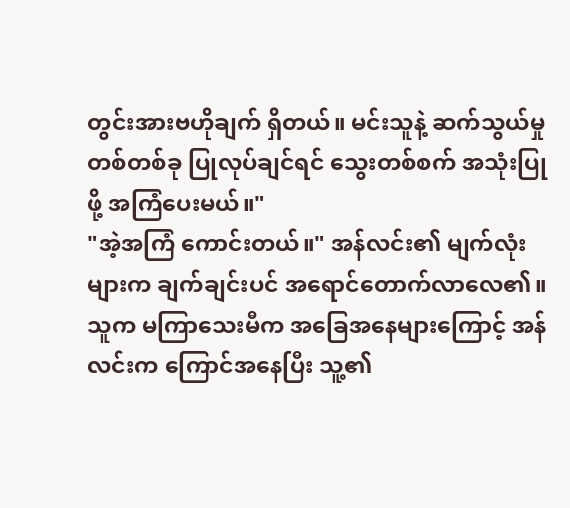တွင်းအားဗဟိုချက် ရှိတယ်။ မင်းသူနဲ့ ဆက်သွယ်မှုတစ်တစ်ခု ပြုလုပ်ချင်ရင် သွေးတစ်စက် အသုံးပြုဖို့ အကြံပေးမယ်။"
"အဲ့အကြံ ကောင်းတယ်။" အန်လင်း၏ မျက်လုံးများက ချက်ချင်းပင် အရောင်တောက်လာလေ၏။
သူက မကြာသေးမီက အခြေအနေများကြောင့် အန်လင်းက ကြောင်အနေပြီး သူ့၏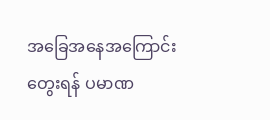အခြေအနေအကြောင်း တွေးရန် ပမာဏ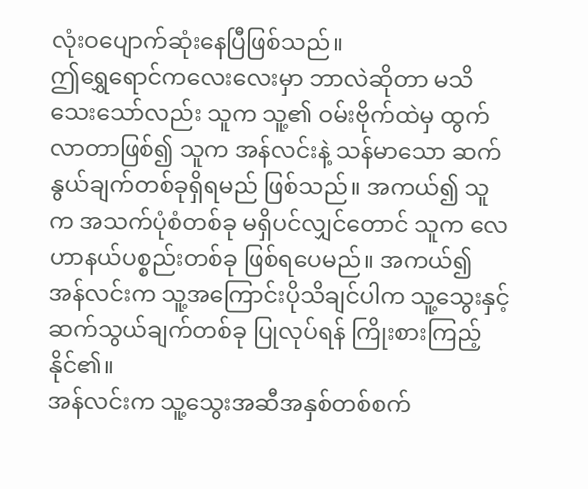လုံးဝပျောက်ဆုံးနေပြီဖြစ်သည်။
ဤရွှေရောင်ကလေးလေးမှာ ဘာလဲဆိုတာ မသိသေးသော်လည်း သူက သူ့၏ ဝမ်းဗိုက်ထဲမှ ထွက်လာတာဖြစ်၍ သူက အန်လင်းနဲ့ သန်မာသော ဆက်နွယ်ချက်တစ်ခုရှိရမည် ဖြစ်သည်။ အကယ်၍ သူက အသက်ပုံစံတစ်ခု မရှိပင်လျှင်တောင် သူက လေဟာနယ်ပစ္စည်းတစ်ခု ဖြစ်ရပေမည်။ အကယ်၍ အန်လင်းက သူ့အကြောင်းပိုသိချင်ပါက သူ့သွေးနှင့် ဆက်သွယ်ချက်တစ်ခု ပြုလုပ်ရန် ကြိုးစားကြည့်နိုင်၏။
အန်လင်းက သူ့သွေးအဆီအနှစ်တစ်စက်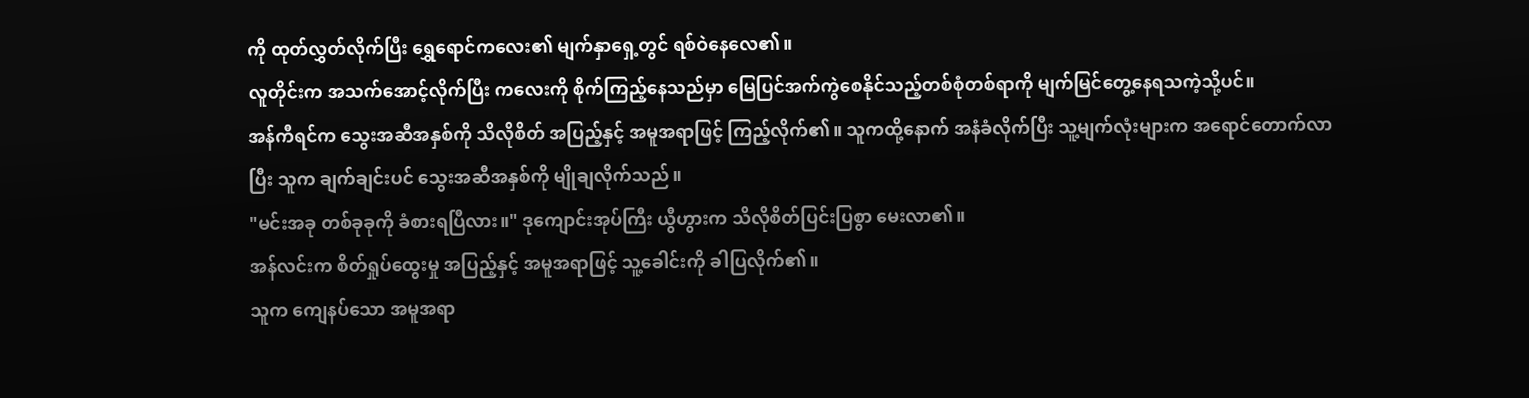ကို ထုတ်လွှတ်လိုက်ပြီး ရွှေရောင်ကလေး၏ မျက်နှာရှေ့တွင် ရစ်ဝဲနေလေ၏။
လူတိုင်းက အသက်အောင့်လိုက်ပြီး ကလေးကို စိုက်ကြည့်နေသည်မှာ မြေပြင်အက်ကွဲစေနိုင်သည့်တစ်စုံတစ်ရာကို မျက်မြင်တွေ့နေရသကဲ့သို့ပင်။
အန်ကီရင်က သွေးအဆီအနှစ်ကို သိလိုစိတ် အပြည့်နှင့် အမူအရာဖြင့် ကြည့်လိုက်၏။ သူကထို့နောက် အနံခံလိုက်ပြီး သူ့မျက်လုံးများက အရောင်တောက်လာပြီး သူက ချက်ချင်းပင် သွေးအဆီအနှစ်ကို မျိုချလိုက်သည်။
"မင်းအခု တစ်ခုခုကို ခံစားရပြီလား။" ဒုကျောင်းအုပ်ကြီး ယွီဟွားက သိလိုစိတ်ပြင်းပြစွာ မေးလာ၏။
အန်လင်းက စိတ်ရှုပ်ထွေးမှု အပြည့်နှင့် အမူအရာဖြင့် သူ့ခေါင်းကို ခါပြလိုက်၏။
သူက ကျေနပ်သော အမူအရာ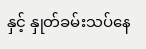နှင့် နှုတ်ခမ်းသပ်နေ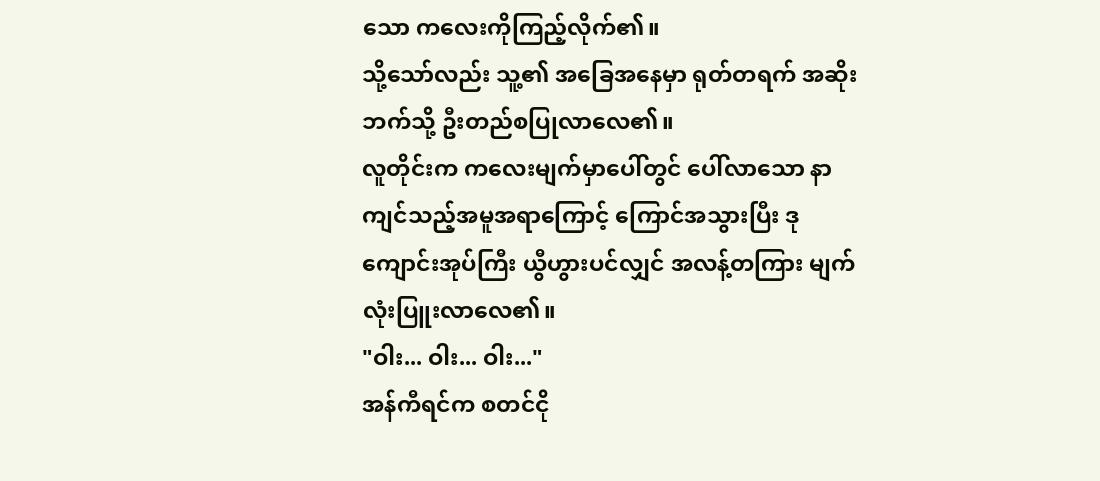သော ကလေးကိုကြည့်လိုက်၏။
သို့သော်လည်း သူ့၏ အခြေအနေမှာ ရုတ်တရက် အဆိုးဘက်သို့ ဦးတည်စပြုလာလေ၏။
လူတိုင်းက ကလေးမျက်မှာပေါ်တွင် ပေါ်လာသော နာကျင်သည့်အမူအရာကြောင့် ကြောင်အသွားပြီး ဒုကျောင်းအုပ်ကြီး ယွီဟွားပင်လျှင် အလန့်တကြား မျက်လုံးပြူးလာလေ၏။
"ဝါး... ဝါး... ဝါး..."
အန်ကီရင်က စတင်ငို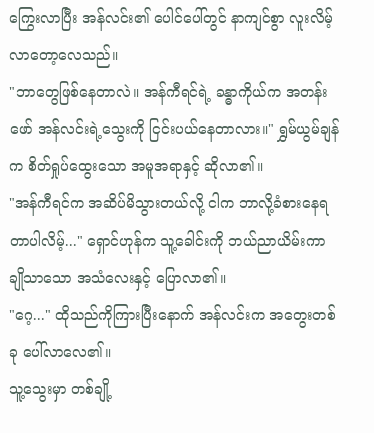ကြွေးလာပြီး အန်လင်း၏ ပေါင်ပေါ်တွင် နာကျင်စွာ လူးလိမ့်လာတော့လေသည်။
"ဘာတွေဖြစ်နေတာလဲ။ အန်ကီရင်ရဲ့ ခန္ဓာကိုယ်က အတန်းဖော် အန်လင်းရဲ့သွေးကို ငြင်းပယ်နေတာလား။" ရွှမ်ယွမ်ချန်က စိတ်ရှုပ်ထွေးသော အမူအရာနှင့် ဆိုလာ၏။
"အန်ကီရင်က အဆိပ်မိသွားတယ်လို့ ငါက ဘာလို့ခံစားနေရတာပါလိမ့်..." ရှောင်ဟုန်က သူ့ခေါင်းကို ဘယ်ညာယိမ်းကာ ချိုသာသော အသံလေးနှင့် ပြောလာ၏။
"ဂေ့..." ထိုသည်ကိုကြားပြီးနောက် အန်လင်းက အတွေးတစ်ခု ပေါ်လာလေ၏။
သူ့သွေးမှာ တစ်ချို့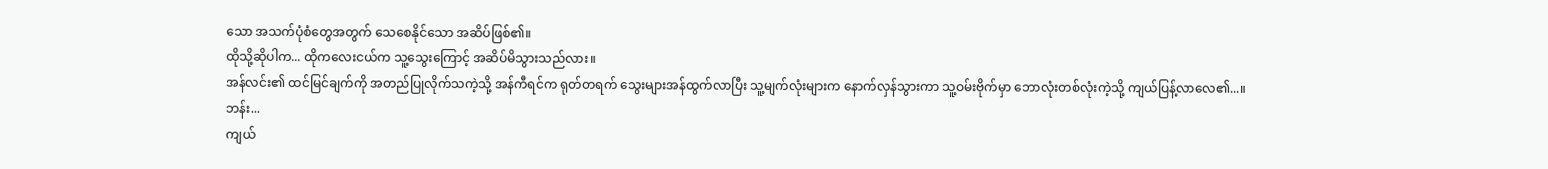သော အသက်ပုံစံတွေအတွက် သေစေနိုင်သော အဆိပ်ဖြစ်၏။
ထိုသို့ဆိုပါက... ထိုကလေးငယ်က သူ့သွေးကြောင့် အဆိပ်မိသွားသည်လား။
အန်လင်း၏ ထင်မြင်ချက်ကို အတည်ပြုလိုက်သကဲ့သို့ အန်ကီရင်က ရုတ်တရက် သွေးများအန်ထွက်လာပြီး သူ့မျက်လုံးများက နောက်လှန်သွားကာ သူ့ဝမ်းဗိုက်မှာ ဘောလုံးတစ်လုံးကဲ့သို့ ကျယ်ပြန့်လာလေ၏...။
ဘန်း...
ကျယ်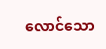လောင်သော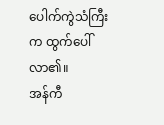ပေါက်ကွဲသံကြီးက ထွက်ပေါ်လာ၏။
အန်ကီ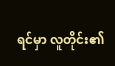ရင်မှာ လူတိုင်း၏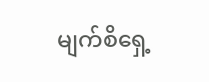မျက်စိရှေ့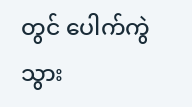တွင် ပေါက်ကွဲသွား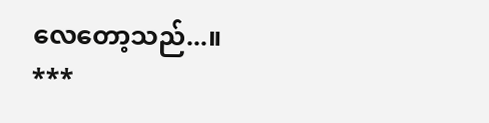လေတော့သည်...။
***